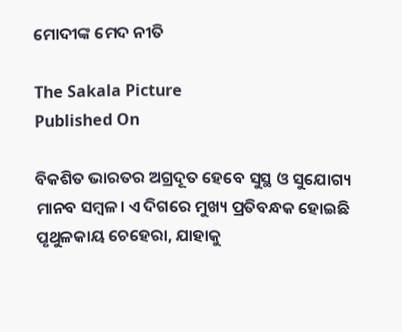ମୋଦୀଙ୍କ ମେଦ ନୀତି

The Sakala Picture
Published On

ବିକଶିତ ଭାରତର ଅଗ୍ରଦୂତ ହେବେ ସୁସ୍ଥ ଓ ସୁଯୋଗ୍ୟ ମାନବ ସମ୍ବଳ। ଏ ଦିଗରେ ମୁଖ୍ୟ ପ୍ରତିବନ୍ଧକ ହୋଇଛି ପୃଥୁଳକାୟ ଚେହେରା, ଯାହାକୁ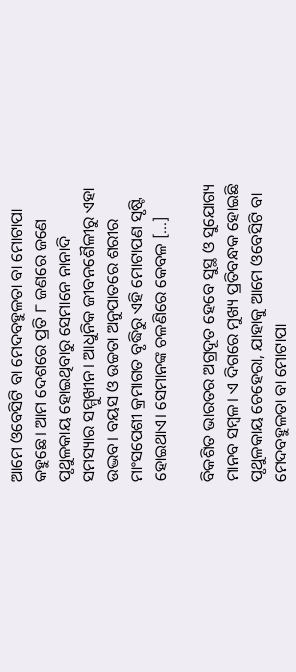ଆମେ ଓବେସିଟି ବା ମେଦବହୁଳତା ବା ମୋଟାପା କହୁଛେ। ଆମ ଦେଶରେ ପ୍ରତି ୮ ଜଣରେ ଜଣେ ପୃଥୁଳକାୟ ହୋଇଥିବାରୁ ସେମାନେ ନାନାଦି ସମସ୍ୟାର ସମ୍ମୁଖୀନ। ଆଧୁନିକ ଜୀବନଶୈଳୀରୁ ଏହା ଉଦ୍ଭବ। ବୟସ ଓ ଉଚ୍ଚତା ଅନୁପାତରେ ଶରୀର ମାଂସପେଶୀ କ୍ରମାଗତ ବୃଦ୍ଧିରୁ ଏହି ମୋଟାପଣ ସୃଷ୍ଟି ହୋଇଥାଏ। ସେମାନଙ୍କ ଚଳଣିରେ କେବଳ […]

ବିକଶିତ ଭାରତର ଅଗ୍ରଦୂତ ହେବେ ସୁସ୍ଥ ଓ ସୁଯୋଗ୍ୟ ମାନବ ସମ୍ବଳ। ଏ ଦିଗରେ ମୁଖ୍ୟ ପ୍ରତିବନ୍ଧକ ହୋଇଛି ପୃଥୁଳକାୟ ଚେହେରା, ଯାହାକୁ ଆମେ ଓବେସିଟି ବା ମେଦବହୁଳତା ବା ମୋଟାପା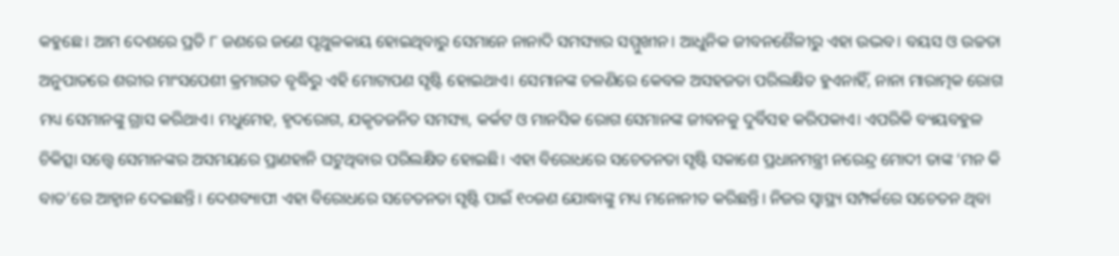କହୁଛେ। ଆମ ଦେଶରେ ପ୍ରତି ୮ ଜଣରେ ଜଣେ ପୃଥୁଳକାୟ ହୋଇଥିବାରୁ ସେମାନେ ନାନାଦି ସମସ୍ୟାର ସମ୍ମୁଖୀନ। ଆଧୁନିକ ଜୀବନଶୈଳୀରୁ ଏହା ଉଦ୍ଭବ। ବୟସ ଓ ଉଚ୍ଚତା ଅନୁପାତରେ ଶରୀର ମାଂସପେଶୀ କ୍ରମାଗତ ବୃଦ୍ଧିରୁ ଏହି ମୋଟାପଣ ସୃଷ୍ଟି ହୋଇଥାଏ। ସେମାନଙ୍କ ଚଳଣିରେ କେବଳ ଅସହଜତା ପରିଲକ୍ଷିତ ହୁଏନାହିଁ, ନାନା ମାରାତ୍ମକ ରୋଗ ମଧ୍ୟ ସେମାନଙ୍କୁ ଗ୍ରାସ କରିଥାଏ। ମଧୁମେହ, ହୃଦରୋଗ, ଯକୃତଜନିତ ସମସ୍ୟା, କର୍କଟ ଓ ମାନସିକ ରୋଗ ସେମାନଙ୍କ ଜୀବନକୁ ଦୁର୍ବିସହ କରିପକାଏ। ଏପରିକି ବ୍ୟୟବହୁଳ ଚିକିତ୍ସା ସତ୍ତ୍ବେ ସେମାନଙ୍କର ଅସମୟରେ ପ୍ରାଣହାନି ଘଟୁଥିବାର ପରିଲକ୍ଷିତ ହୋଇଛି। ଏହା ବିରୋଧରେ ସଚେତନତା ସୃଷ୍ଟି ସକାଶେ ପ୍ରଧାନମନ୍ତ୍ରୀ ନରେନ୍ଦ୍ର ମୋଦୀ ତାଙ୍କ ‘ମନ କି ବାତ’ରେ ଆହ୍ୱାନ ଦେଇଛନ୍ତି। ଦେଶବ୍ୟାପୀ ଏହା ବିରୋଧରେ ସଚେତନତା ସୃଷ୍ଟି ପାଇଁ ୧୦ଜଣ ଯୋଦ୍ଧାଙ୍କୁ ମଧ୍ୟ ମନୋନୀତ କରିଛନ୍ତି। ନିଜର ସ୍ୱାସ୍ଥ୍ୟ ସମ୍ପର୍କରେ ସଚେତନ ଥିବା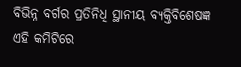ବିଭିନ୍ନ ବର୍ଗର ପ୍ରତିନିଧି ସ୍ଥାନୀୟ ବ୍ୟକ୍ତିବିଶେଷଜ୍ଞ ଏହି କମିଟିରେ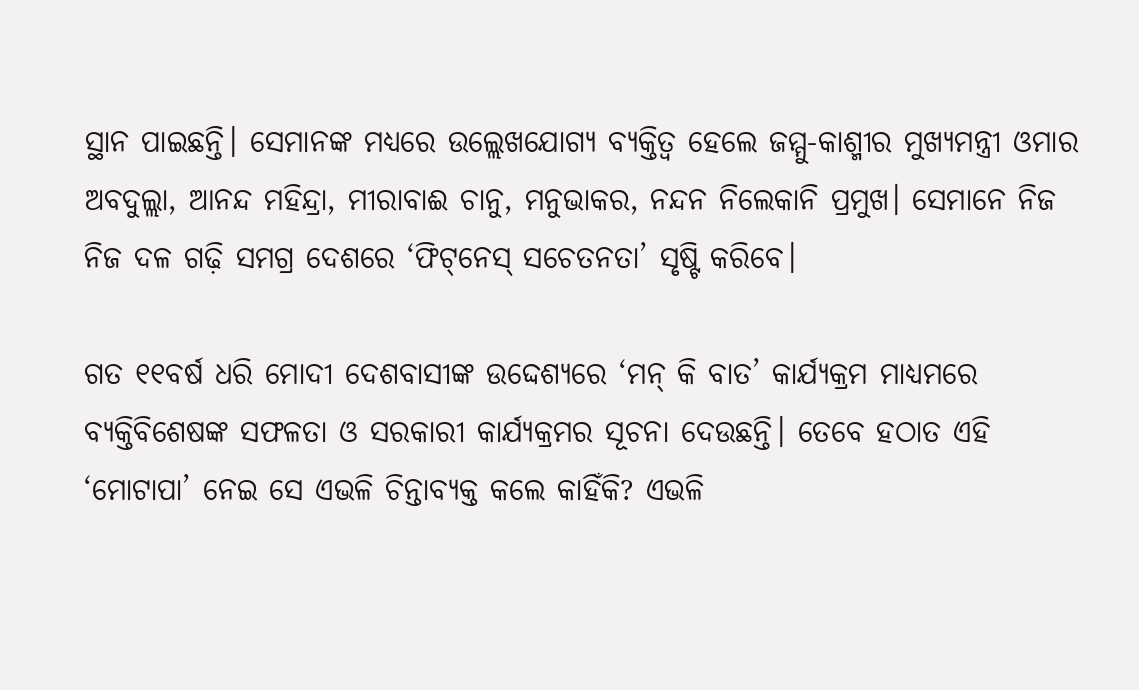ସ୍ଥାନ ପାଇଛନ୍ତି। ସେମାନଙ୍କ ମଧ୍ୟରେ ଉଲ୍ଲେଖଯୋଗ୍ୟ ବ୍ୟକ୍ତିତ୍ୱ ହେଲେ ଜମ୍ମୁ-କାଶ୍ମୀର ମୁଖ୍ୟମନ୍ତ୍ରୀ ଓମାର ଅବଦୁଲ୍ଲା, ଆନନ୍ଦ ମହିନ୍ଦ୍ରା, ମୀରାବାଈ ଚାନୁ, ମନୁଭାକର, ନନ୍ଦନ ନିଲେକାନି ପ୍ରମୁଖ। ସେମାନେ ନିଜ ନିଜ ଦଳ ଗଢ଼ି ସମଗ୍ର ଦେଶରେ ‘ଫିଟ୍‌‌ନେସ୍‌‌ ସଚେତନତା’ ସୃଷ୍ଟି କରିବେ।

ଗତ ୧୧ବର୍ଷ ଧରି ମୋଦୀ ଦେଶବାସୀଙ୍କ ଉଦ୍ଦେଶ୍ୟରେ ‘ମନ୍‌‌ କି ବାତ’ କାର୍ଯ୍ୟକ୍ରମ ମାଧ୍ୟମରେ ବ୍ୟକ୍ତିବିଶେଷଙ୍କ ସଫଳତା ଓ ସରକାରୀ କାର୍ଯ୍ୟକ୍ରମର ସୂଚନା ଦେଉଛନ୍ତି। ତେବେ ହଠାତ ଏହି ‘ମୋଟାପା’ ନେଇ ସେ ଏଭଳି ଚିନ୍ତାବ୍ୟକ୍ତ କଲେ କାହିଁକି? ଏଭଳି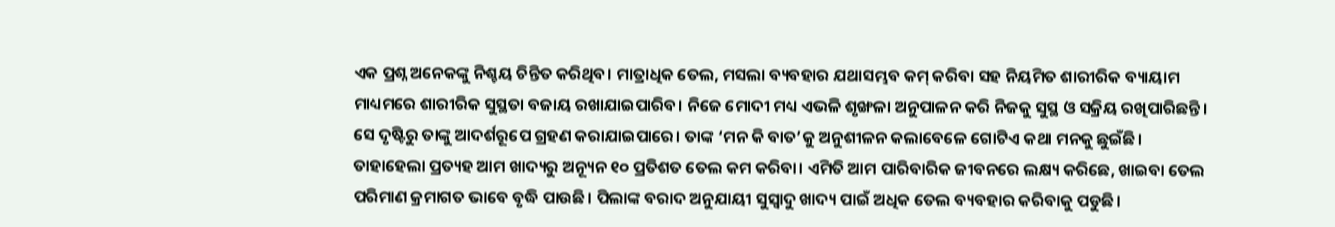ଏକ ପ୍ରଶ୍ନ ଅନେକଙ୍କୁ ନିଶ୍ଚୟ ଚିନ୍ତିତ କରିଥିବ। ମାତ୍ରାଧିକ ତେଲ, ମସଲା ବ୍ୟବହାର ଯଥାସମ୍ଭବ କମ୍‌‌ କରିବା ସହ ନିୟମିତ ଶାରୀରିକ ବ୍ୟାୟାମ ମାଧ୍ୟମରେ ଶାରୀରିକ ସୁସ୍ଥତା ବଜାୟ ରଖାଯାଇପାରିବ। ନିଜେ ମୋଦୀ ମଧ୍ୟ ଏଭଳି ଶୃଙ୍ଖଳା ଅନୁପାଳନ କରି ନିଜକୁ ସୁସ୍ଥ ଓ ସକ୍ରିୟ ରଖିପାରିଛନ୍ତି। ସେ ଦୃଷ୍ଟିରୁ ତାଙ୍କୁ ଆଦର୍ଶରୂପେ ଗ୍ରହଣ କରାଯାଇପାରେ। ତାଙ୍କ ‘ମନ କି ବାତ’କୁ ଅନୁଶୀଳନ କଲାବେଳେ ଗୋଟିଏ କଥା ମନକୁ ଛୁଇଁଛି। ତାହାହେଲା ପ୍ରତ୍ୟହ ଆମ ଖାଦ୍ୟରୁ ଅନ୍ୟୂନ ୧୦ ପ୍ରତିଶତ ତେଲ କମ କରିବା। ଏମିତି ଆମ ପାରିବାରିକ ଜୀବନରେ ଲକ୍ଷ୍ୟ କରିଛେ, ଖାଇବା ତେଲ ପରିମାଣ କ୍ରମାଗତ ଭାବେ ବୃଦ୍ଧି ପାଉଛି। ପିଲାଙ୍କ ବରାଦ ଅନୁଯାୟୀ ସୁସ୍ୱାଦୁ ଖାଦ୍ୟ ପାଇଁ ଅଧିକ ତେଲ ବ୍ୟବହାର କରିବାକୁ ପଡୁଛି।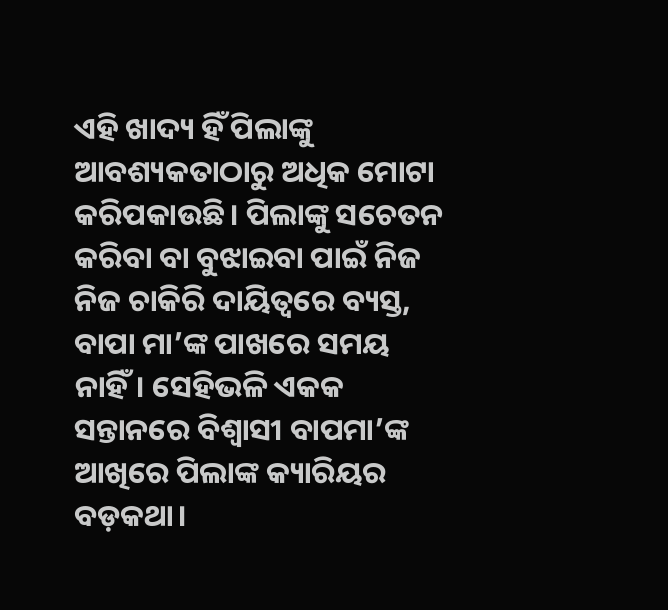ଏହି ଖାଦ୍ୟ ହିଁ ପିଲାଙ୍କୁ ଆବଶ୍ୟକତାଠାରୁ ଅଧିକ ମୋଟା କରିପକାଉଛି। ପିଲାଙ୍କୁ ସଚେତନ କରିବା ବା ବୁଝାଇବା ପାଇଁ ନିଜ ନିଜ ଚାକିରି ଦାୟିତ୍ୱରେ ବ୍ୟସ୍ତ, ବାପା ମା’ଙ୍କ ପାଖରେ ସମୟ ନାହିଁ। ସେହିଭଳି ଏକକ ସନ୍ତାନରେ ବିଶ୍ୱାସୀ ବାପମା’ଙ୍କ ଆଖିରେ ପିଲାଙ୍କ କ୍ୟାରିୟର ବଡ଼କଥା।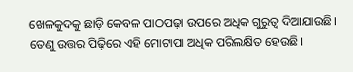ଖେଳକୁଦକୁ ଛାଡ଼ି କେବଳ ପାଠପଢ଼ା ଉପରେ ଅଧିକ ଗୁରୁତ୍ୱ ଦିଆଯାଉଛି। ତେଣୁ ଉତ୍ତର ପିଢ଼ିରେ ଏହି ମୋଟାପା ଅଧିକ ପରିଲକ୍ଷିତ ହେଉଛି।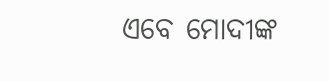ଏବେ ମୋଦୀଙ୍କ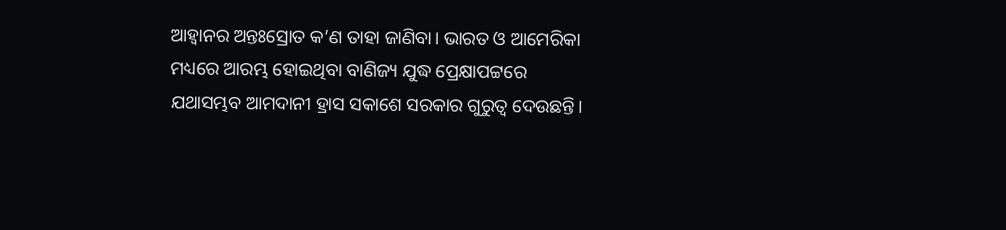ଆହ୍ୱାନର ଅନ୍ତଃସ୍ରୋତ କ’ଣ ତାହା ଜାଣିବା। ଭାରତ ଓ ଆମେରିକା ମଧ୍ୟରେ ଆରମ୍ଭ ହୋଇଥିବା ବାଣିଜ୍ୟ ଯୁଦ୍ଧ ପ୍ରେକ୍ଷାପଟ୍ଟରେ ଯଥାସମ୍ଭବ ଆମଦାନୀ ହ୍ରାସ ସକାଶେ ସରକାର ଗୁରୁତ୍ୱ ଦେଉଛନ୍ତି।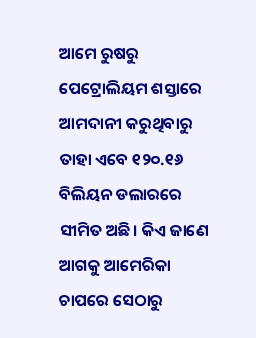ଆମେ ରୁଷରୁ ପେଟ୍ରୋଲିୟମ ଶସ୍ତାରେ ଆମଦାନୀ କରୁଥିବାରୁ ତାହା ଏବେ ୧୨୦.୧୬ ବିଲିୟନ ଡଲାରରେ ସୀମିତ ଅଛି। କିଏ ଜାଣେ ଆଗକୁ ଆମେରିକା ଚାପରେ ସେଠାରୁ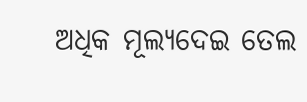ଅଧିକ ମୂଲ୍ୟଦେଇ ତେଲ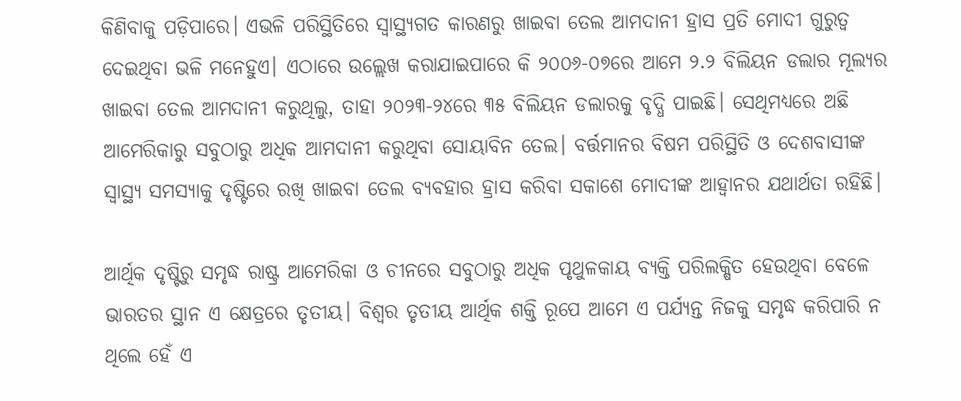କିଣିବାକୁ ପଡ଼ିପାରେ। ଏଭଳି ପରିସ୍ଥିତିରେ ସ୍ୱାସ୍ଥ୍ୟଗତ କାରଣରୁ ଖାଇବା ତେଲ ଆମଦାନୀ ହ୍ରାସ ପ୍ରତି ମୋଦୀ ଗୁରୁତ୍ୱ ଦେଇଥିବା ଭଳି ମନେହୁଏ। ଏଠାରେ ଉଲ୍ଲେଖ କରାଯାଇପାରେ କି ୨୦୦୬-୦୭ରେ ଆମେ ୨.୨ ବିଲିୟନ ଡଲାର ମୂଲ୍ୟର ଖାଇବା ତେଲ ଆମଦାନୀ କରୁଥିଲୁ, ତାହା ୨୦୨୩-୨୪ରେ ୩୫ ବିଲିୟନ ଡଲାରକୁ ବୃଦ୍ଧି ପାଇଛି। ସେଥିମଧ୍ୟରେ ଅଛି ଆମେରିକାରୁ ସବୁଠାରୁ ଅଧିକ ଆମଦାନୀ କରୁଥିବା ସୋୟାବିନ ତେଲ। ବର୍ତ୍ତମାନର ବିଷମ ପରିସ୍ଥିତି ଓ ଦେଶବାସୀଙ୍କ ସ୍ୱାସ୍ଥ୍ୟ ସମସ୍ୟାକୁ ଦୃଷ୍ଟିରେ ରଖି ଖାଇବା ତେଲ ବ୍ୟବହାର ହ୍ରାସ କରିବା ସକାଶେ ମୋଦୀଙ୍କ ଆହ୍ୱାନର ଯଥାର୍ଥତା ରହିଛି।

ଆର୍ଥିକ ଦୃଷ୍ଟିରୁ ସମୃଦ୍ଧ ରାଷ୍ଟ୍ର ଆମେରିକା ଓ ଚୀନରେ ସବୁଠାରୁ ଅଧିକ ପୃଥୁଳକାୟ ବ୍ୟକ୍ତି ପରିଲକ୍ଷିତ ହେଉଥିବା ବେଳେ ଭାରତର ସ୍ଥାନ ଏ କ୍ଷେତ୍ରରେ ତୃତୀୟ। ବିଶ୍ୱର ତୃତୀୟ ଆର୍ଥିକ ଶକ୍ତି ରୂପେ ଆମେ ଏ ପର୍ଯ୍ୟନ୍ତ ନିଜକୁ ସମୃଦ୍ଧ କରିପାରି ନ ଥିଲେ ହେଁ ଏ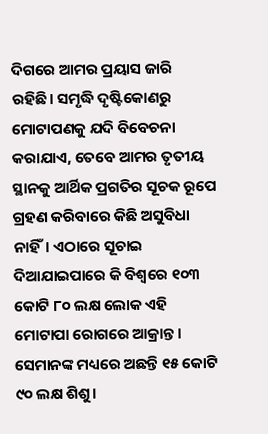ଦିଗରେ ଆମର ପ୍ରୟାସ ଜାରି ରହିଛି। ସମୃଦ୍ଧି ଦୃଷ୍ଟିକୋଣରୁ ମୋଟାପଣକୁ ଯଦି ବିବେଚନା କରାଯାଏ, ତେବେ ଆମର ତୃତୀୟ ସ୍ଥାନକୁ ଆର୍ଥିକ ପ୍ରଗତିର ସୂଚକ ରୂପେ ଗ୍ରହଣ କରିବାରେ କିଛି ଅସୁବିଧା ନାହିଁ। ଏଠାରେ ସୂଚାଇ ଦିଆଯାଇପାରେ କି ବିଶ୍ୱରେ ୧୦୩ କୋଟି ୮୦ ଲକ୍ଷ ଲୋକ ଏହି ମୋଟାପା ରୋଗରେ ଆକ୍ରାନ୍ତ। ସେମାନଙ୍କ ମଧ୍ୟରେ ଅଛନ୍ତି ୧୫ କୋଟି ୯୦ ଲକ୍ଷ ଶିଶୁ।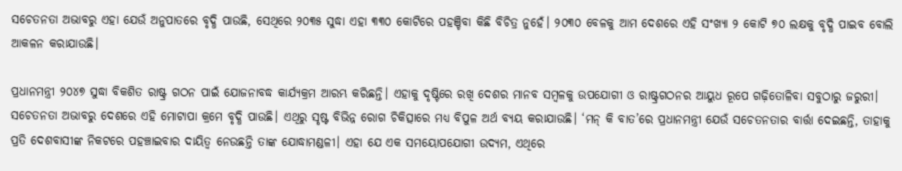ସଚେତନତା ଅଭାବରୁ ଏହା ଯେଉଁ ଅନୁପାତରେ ବୃଦ୍ଧି ପାଉଛି, ସେଥିରେ ୨୦୩୫ ସୁଦ୍ଧା ଏହା ୩୩୦ କୋଟିରେ ପହଞ୍ଚିବା କିଛି ବିଚିତ୍ର ନୁହେଁ। ୨୦୩୦ ବେଳକୁ ଆମ ଦେଶରେ ଏହି ସଂଖ୍ୟା ୨ କୋଟି ୭୦ ଲକ୍ଷକୁ ବୃଦ୍ଧି ପାଇବ ବୋଲି ଆକଳନ କରାଯାଉଛି।

ପ୍ରଧାନମନ୍ତ୍ରୀ ୨୦୪୭ ସୁଦ୍ଧା ବିକଶିତ ରାଷ୍ଟ୍ର ଗଠନ ପାଇଁ ଯୋଜନାବଦ୍ଧ କାର୍ଯ୍ୟକ୍ରମ ଆରମ୍ଭ କରିଛନ୍ତି। ଏହାକୁ ଦୃଷ୍ଟିରେ ରଖି ଦେଶର ମାନବ ସମ୍ବଳକୁ ଉପଯୋଗୀ ଓ ରାଷ୍ଟ୍ରଗଠନର ଆୟୁଧ ରୂପେ ଗଢ଼ିତୋଳିବା ସବୁଠାରୁ ଜରୁରୀ। ସଚେତନତା ଅଭାବରୁ ଦେଶରେ ଏହି ମୋଟାପା କ୍ରମେ ବୃଦ୍ଧି ପାଉଛି। ଏଥିରୁ ସୃଷ୍ଟ ବିଭିନ୍ନ ରୋଗ ଚିକିତ୍ସାରେ ମଧ୍ୟ ବିପୁଳ ଅର୍ଥ ବ୍ୟୟ କରାଯାଉଛି। ‘ମନ୍‌‌ କି ବାତ’ରେ ପ୍ରଧାନମନ୍ତ୍ରୀ ଯେଉଁ ସଚେତନତାର ବାର୍ତ୍ତା ଦେଇଛନ୍ତି, ତାହାକୁ ପ୍ରତି ଦେଶବାସୀଙ୍କ ନିକଟରେ ପହଞ୍ଚାଇବାର ଦାୟିତ୍ୱ ନେଉଛନ୍ତି ତାଙ୍କ ଯୋଦ୍ଧାମଣ୍ଡଳୀ। ଏହା ଯେ ଏକ ସମୟୋପଯୋଗୀ ଉଦ୍ୟମ, ଏଥିରେ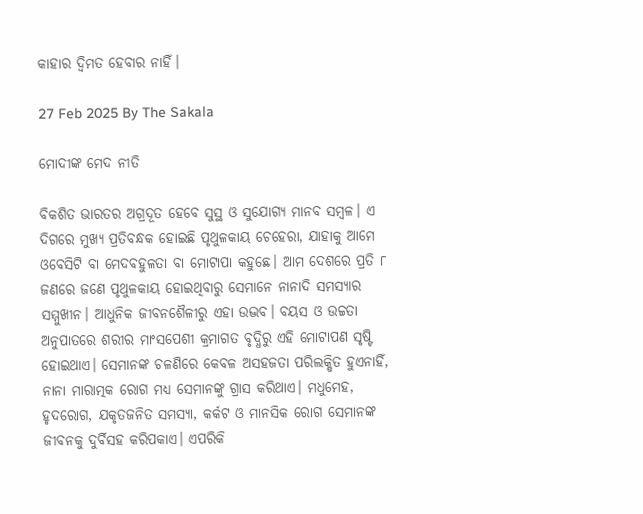କାହାର ଦ୍ୱିମତ ହେବାର ନାହିଁ।

27 Feb 2025 By The Sakala

ମୋଦୀଙ୍କ ମେଦ ନୀତି

ବିକଶିତ ଭାରତର ଅଗ୍ରଦୂତ ହେବେ ସୁସ୍ଥ ଓ ସୁଯୋଗ୍ୟ ମାନବ ସମ୍ବଳ। ଏ ଦିଗରେ ମୁଖ୍ୟ ପ୍ରତିବନ୍ଧକ ହୋଇଛି ପୃଥୁଳକାୟ ଚେହେରା, ଯାହାକୁ ଆମେ ଓବେସିଟି ବା ମେଦବହୁଳତା ବା ମୋଟାପା କହୁଛେ। ଆମ ଦେଶରେ ପ୍ରତି ୮ ଜଣରେ ଜଣେ ପୃଥୁଳକାୟ ହୋଇଥିବାରୁ ସେମାନେ ନାନାଦି ସମସ୍ୟାର ସମ୍ମୁଖୀନ। ଆଧୁନିକ ଜୀବନଶୈଳୀରୁ ଏହା ଉଦ୍ଭବ। ବୟସ ଓ ଉଚ୍ଚତା ଅନୁପାତରେ ଶରୀର ମାଂସପେଶୀ କ୍ରମାଗତ ବୃଦ୍ଧିରୁ ଏହି ମୋଟାପଣ ସୃଷ୍ଟି ହୋଇଥାଏ। ସେମାନଙ୍କ ଚଳଣିରେ କେବଳ ଅସହଜତା ପରିଲକ୍ଷିତ ହୁଏନାହିଁ, ନାନା ମାରାତ୍ମକ ରୋଗ ମଧ୍ୟ ସେମାନଙ୍କୁ ଗ୍ରାସ କରିଥାଏ। ମଧୁମେହ, ହୃଦରୋଗ, ଯକୃତଜନିତ ସମସ୍ୟା, କର୍କଟ ଓ ମାନସିକ ରୋଗ ସେମାନଙ୍କ ଜୀବନକୁ ଦୁର୍ବିସହ କରିପକାଏ। ଏପରିକି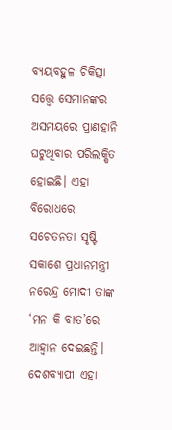ବ୍ୟୟବହୁଳ ଚିକିତ୍ସା ସତ୍ତ୍ବେ ସେମାନଙ୍କର ଅସମୟରେ ପ୍ରାଣହାନି ଘଟୁଥିବାର ପରିଲକ୍ଷିତ ହୋଇଛି। ଏହା ବିରୋଧରେ ସଚେତନତା ସୃଷ୍ଟି ସକାଶେ ପ୍ରଧାନମନ୍ତ୍ରୀ ନରେନ୍ଦ୍ର ମୋଦୀ ତାଙ୍କ ‘ମନ କି ବାତ’ରେ ଆହ୍ୱାନ ଦେଇଛନ୍ତି। ଦେଶବ୍ୟାପୀ ଏହା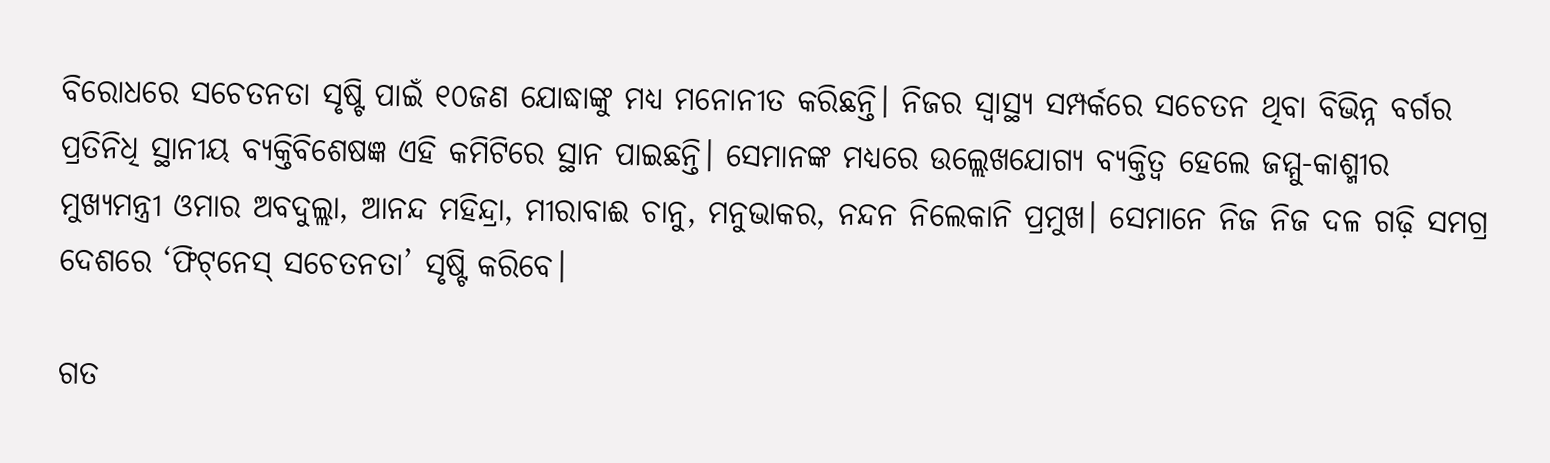ବିରୋଧରେ ସଚେତନତା ସୃଷ୍ଟି ପାଇଁ ୧୦ଜଣ ଯୋଦ୍ଧାଙ୍କୁ ମଧ୍ୟ ମନୋନୀତ କରିଛନ୍ତି। ନିଜର ସ୍ୱାସ୍ଥ୍ୟ ସମ୍ପର୍କରେ ସଚେତନ ଥିବା ବିଭିନ୍ନ ବର୍ଗର ପ୍ରତିନିଧି ସ୍ଥାନୀୟ ବ୍ୟକ୍ତିବିଶେଷଜ୍ଞ ଏହି କମିଟିରେ ସ୍ଥାନ ପାଇଛନ୍ତି। ସେମାନଙ୍କ ମଧ୍ୟରେ ଉଲ୍ଲେଖଯୋଗ୍ୟ ବ୍ୟକ୍ତିତ୍ୱ ହେଲେ ଜମ୍ମୁ-କାଶ୍ମୀର ମୁଖ୍ୟମନ୍ତ୍ରୀ ଓମାର ଅବଦୁଲ୍ଲା, ଆନନ୍ଦ ମହିନ୍ଦ୍ରା, ମୀରାବାଈ ଚାନୁ, ମନୁଭାକର, ନନ୍ଦନ ନିଲେକାନି ପ୍ରମୁଖ। ସେମାନେ ନିଜ ନିଜ ଦଳ ଗଢ଼ି ସମଗ୍ର ଦେଶରେ ‘ଫିଟ୍‌‌ନେସ୍‌‌ ସଚେତନତା’ ସୃଷ୍ଟି କରିବେ।

ଗତ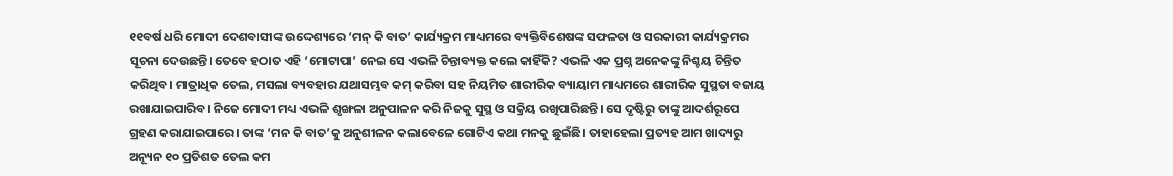୧୧ବର୍ଷ ଧରି ମୋଦୀ ଦେଶବାସୀଙ୍କ ଉଦ୍ଦେଶ୍ୟରେ ‘ମନ୍‌‌ କି ବାତ’ କାର୍ଯ୍ୟକ୍ରମ ମାଧ୍ୟମରେ ବ୍ୟକ୍ତିବିଶେଷଙ୍କ ସଫଳତା ଓ ସରକାରୀ କାର୍ଯ୍ୟକ୍ରମର ସୂଚନା ଦେଉଛନ୍ତି। ତେବେ ହଠାତ ଏହି ‘ମୋଟାପା’ ନେଇ ସେ ଏଭଳି ଚିନ୍ତାବ୍ୟକ୍ତ କଲେ କାହିଁକି? ଏଭଳି ଏକ ପ୍ରଶ୍ନ ଅନେକଙ୍କୁ ନିଶ୍ଚୟ ଚିନ୍ତିତ କରିଥିବ। ମାତ୍ରାଧିକ ତେଲ, ମସଲା ବ୍ୟବହାର ଯଥାସମ୍ଭବ କମ୍‌‌ କରିବା ସହ ନିୟମିତ ଶାରୀରିକ ବ୍ୟାୟାମ ମାଧ୍ୟମରେ ଶାରୀରିକ ସୁସ୍ଥତା ବଜାୟ ରଖାଯାଇପାରିବ। ନିଜେ ମୋଦୀ ମଧ୍ୟ ଏଭଳି ଶୃଙ୍ଖଳା ଅନୁପାଳନ କରି ନିଜକୁ ସୁସ୍ଥ ଓ ସକ୍ରିୟ ରଖିପାରିଛନ୍ତି। ସେ ଦୃଷ୍ଟିରୁ ତାଙ୍କୁ ଆଦର୍ଶରୂପେ ଗ୍ରହଣ କରାଯାଇପାରେ। ତାଙ୍କ ‘ମନ କି ବାତ’କୁ ଅନୁଶୀଳନ କଲାବେଳେ ଗୋଟିଏ କଥା ମନକୁ ଛୁଇଁଛି। ତାହାହେଲା ପ୍ରତ୍ୟହ ଆମ ଖାଦ୍ୟରୁ ଅନ୍ୟୂନ ୧୦ ପ୍ରତିଶତ ତେଲ କମ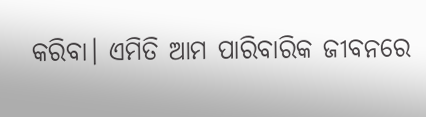କରିବା। ଏମିତି ଆମ ପାରିବାରିକ ଜୀବନରେ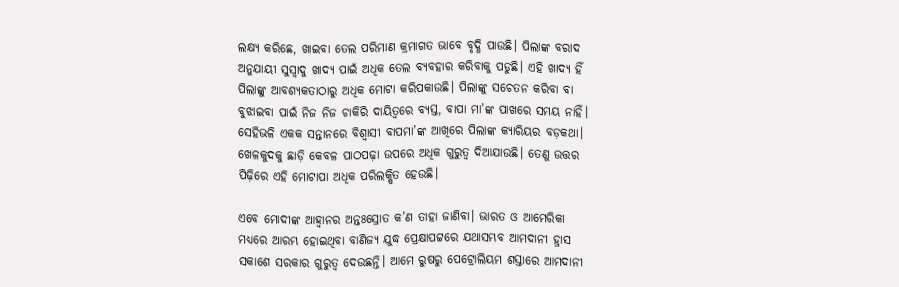ଲକ୍ଷ୍ୟ କରିଛେ, ଖାଇବା ତେଲ ପରିମାଣ କ୍ରମାଗତ ଭାବେ ବୃଦ୍ଧି ପାଉଛି। ପିଲାଙ୍କ ବରାଦ ଅନୁଯାୟୀ ସୁସ୍ୱାଦୁ ଖାଦ୍ୟ ପାଇଁ ଅଧିକ ତେଲ ବ୍ୟବହାର କରିବାକୁ ପଡୁଛି। ଏହି ଖାଦ୍ୟ ହିଁ ପିଲାଙ୍କୁ ଆବଶ୍ୟକତାଠାରୁ ଅଧିକ ମୋଟା କରିପକାଉଛି। ପିଲାଙ୍କୁ ସଚେତନ କରିବା ବା ବୁଝାଇବା ପାଇଁ ନିଜ ନିଜ ଚାକିରି ଦାୟିତ୍ୱରେ ବ୍ୟସ୍ତ, ବାପା ମା’ଙ୍କ ପାଖରେ ସମୟ ନାହିଁ। ସେହିଭଳି ଏକକ ସନ୍ତାନରେ ବିଶ୍ୱାସୀ ବାପମା’ଙ୍କ ଆଖିରେ ପିଲାଙ୍କ କ୍ୟାରିୟର ବଡ଼କଥା। ଖେଳକୁଦକୁ ଛାଡ଼ି କେବଳ ପାଠପଢ଼ା ଉପରେ ଅଧିକ ଗୁରୁତ୍ୱ ଦିଆଯାଉଛି। ତେଣୁ ଉତ୍ତର ପିଢ଼ିରେ ଏହି ମୋଟାପା ଅଧିକ ପରିଲକ୍ଷିତ ହେଉଛି।

ଏବେ ମୋଦୀଙ୍କ ଆହ୍ୱାନର ଅନ୍ତଃସ୍ରୋତ କ’ଣ ତାହା ଜାଣିବା। ଭାରତ ଓ ଆମେରିକା ମଧ୍ୟରେ ଆରମ୍ଭ ହୋଇଥିବା ବାଣିଜ୍ୟ ଯୁଦ୍ଧ ପ୍ରେକ୍ଷାପଟ୍ଟରେ ଯଥାସମ୍ଭବ ଆମଦାନୀ ହ୍ରାସ ସକାଶେ ସରକାର ଗୁରୁତ୍ୱ ଦେଉଛନ୍ତି। ଆମେ ରୁଷରୁ ପେଟ୍ରୋଲିୟମ ଶସ୍ତାରେ ଆମଦାନୀ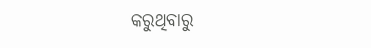କରୁଥିବାରୁ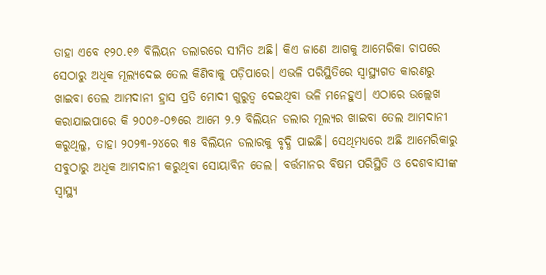ତାହା ଏବେ ୧୨୦.୧୬ ବିଲିୟନ ଡଲାରରେ ସୀମିତ ଅଛି। କିଏ ଜାଣେ ଆଗକୁ ଆମେରିକା ଚାପରେ ସେଠାରୁ ଅଧିକ ମୂଲ୍ୟଦେଇ ତେଲ କିଣିବାକୁ ପଡ଼ିପାରେ। ଏଭଳି ପରିସ୍ଥିତିରେ ସ୍ୱାସ୍ଥ୍ୟଗତ କାରଣରୁ ଖାଇବା ତେଲ ଆମଦାନୀ ହ୍ରାସ ପ୍ରତି ମୋଦୀ ଗୁରୁତ୍ୱ ଦେଇଥିବା ଭଳି ମନେହୁଏ। ଏଠାରେ ଉଲ୍ଲେଖ କରାଯାଇପାରେ କି ୨୦୦୬-୦୭ରେ ଆମେ ୨.୨ ବିଲିୟନ ଡଲାର ମୂଲ୍ୟର ଖାଇବା ତେଲ ଆମଦାନୀ କରୁଥିଲୁ, ତାହା ୨୦୨୩-୨୪ରେ ୩୫ ବିଲିୟନ ଡଲାରକୁ ବୃଦ୍ଧି ପାଇଛି। ସେଥିମଧ୍ୟରେ ଅଛି ଆମେରିକାରୁ ସବୁଠାରୁ ଅଧିକ ଆମଦାନୀ କରୁଥିବା ସୋୟାବିନ ତେଲ। ବର୍ତ୍ତମାନର ବିଷମ ପରିସ୍ଥିତି ଓ ଦେଶବାସୀଙ୍କ ସ୍ୱାସ୍ଥ୍ୟ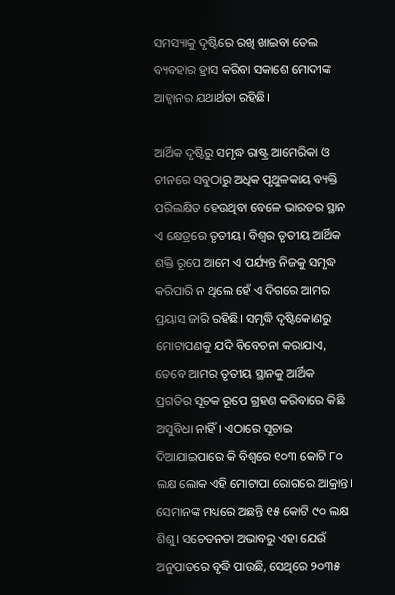ସମସ୍ୟାକୁ ଦୃଷ୍ଟିରେ ରଖି ଖାଇବା ତେଲ ବ୍ୟବହାର ହ୍ରାସ କରିବା ସକାଶେ ମୋଦୀଙ୍କ ଆହ୍ୱାନର ଯଥାର୍ଥତା ରହିଛି।

ଆର୍ଥିକ ଦୃଷ୍ଟିରୁ ସମୃଦ୍ଧ ରାଷ୍ଟ୍ର ଆମେରିକା ଓ ଚୀନରେ ସବୁଠାରୁ ଅଧିକ ପୃଥୁଳକାୟ ବ୍ୟକ୍ତି ପରିଲକ୍ଷିତ ହେଉଥିବା ବେଳେ ଭାରତର ସ୍ଥାନ ଏ କ୍ଷେତ୍ରରେ ତୃତୀୟ। ବିଶ୍ୱର ତୃତୀୟ ଆର୍ଥିକ ଶକ୍ତି ରୂପେ ଆମେ ଏ ପର୍ଯ୍ୟନ୍ତ ନିଜକୁ ସମୃଦ୍ଧ କରିପାରି ନ ଥିଲେ ହେଁ ଏ ଦିଗରେ ଆମର ପ୍ରୟାସ ଜାରି ରହିଛି। ସମୃଦ୍ଧି ଦୃଷ୍ଟିକୋଣରୁ ମୋଟାପଣକୁ ଯଦି ବିବେଚନା କରାଯାଏ, ତେବେ ଆମର ତୃତୀୟ ସ୍ଥାନକୁ ଆର୍ଥିକ ପ୍ରଗତିର ସୂଚକ ରୂପେ ଗ୍ରହଣ କରିବାରେ କିଛି ଅସୁବିଧା ନାହିଁ। ଏଠାରେ ସୂଚାଇ ଦିଆଯାଇପାରେ କି ବିଶ୍ୱରେ ୧୦୩ କୋଟି ୮୦ ଲକ୍ଷ ଲୋକ ଏହି ମୋଟାପା ରୋଗରେ ଆକ୍ରାନ୍ତ। ସେମାନଙ୍କ ମଧ୍ୟରେ ଅଛନ୍ତି ୧୫ କୋଟି ୯୦ ଲକ୍ଷ ଶିଶୁ। ସଚେତନତା ଅଭାବରୁ ଏହା ଯେଉଁ ଅନୁପାତରେ ବୃଦ୍ଧି ପାଉଛି, ସେଥିରେ ୨୦୩୫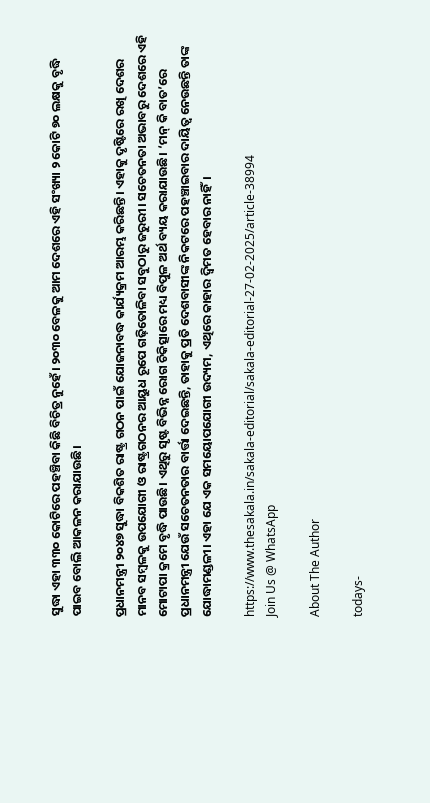ସୁଦ୍ଧା ଏହା ୩୩୦ କୋଟିରେ ପହଞ୍ଚିବା କିଛି ବିଚିତ୍ର ନୁହେଁ। ୨୦୩୦ ବେଳକୁ ଆମ ଦେଶରେ ଏହି ସଂଖ୍ୟା ୨ କୋଟି ୭୦ ଲକ୍ଷକୁ ବୃଦ୍ଧି ପାଇବ ବୋଲି ଆକଳନ କରାଯାଉଛି।

ପ୍ରଧାନମନ୍ତ୍ରୀ ୨୦୪୭ ସୁଦ୍ଧା ବିକଶିତ ରାଷ୍ଟ୍ର ଗଠନ ପାଇଁ ଯୋଜନାବଦ୍ଧ କାର୍ଯ୍ୟକ୍ରମ ଆରମ୍ଭ କରିଛନ୍ତି। ଏହାକୁ ଦୃଷ୍ଟିରେ ରଖି ଦେଶର ମାନବ ସମ୍ବଳକୁ ଉପଯୋଗୀ ଓ ରାଷ୍ଟ୍ରଗଠନର ଆୟୁଧ ରୂପେ ଗଢ଼ିତୋଳିବା ସବୁଠାରୁ ଜରୁରୀ। ସଚେତନତା ଅଭାବରୁ ଦେଶରେ ଏହି ମୋଟାପା କ୍ରମେ ବୃଦ୍ଧି ପାଉଛି। ଏଥିରୁ ସୃଷ୍ଟ ବିଭିନ୍ନ ରୋଗ ଚିକିତ୍ସାରେ ମଧ୍ୟ ବିପୁଳ ଅର୍ଥ ବ୍ୟୟ କରାଯାଉଛି। ‘ମନ୍‌‌ କି ବାତ’ରେ ପ୍ରଧାନମନ୍ତ୍ରୀ ଯେଉଁ ସଚେତନତାର ବାର୍ତ୍ତା ଦେଇଛନ୍ତି, ତାହାକୁ ପ୍ରତି ଦେଶବାସୀଙ୍କ ନିକଟରେ ପହଞ୍ଚାଇବାର ଦାୟିତ୍ୱ ନେଉଛନ୍ତି ତାଙ୍କ ଯୋଦ୍ଧାମଣ୍ଡଳୀ। ଏହା ଯେ ଏକ ସମୟୋପଯୋଗୀ ଉଦ୍ୟମ, ଏଥିରେ କାହାର ଦ୍ୱିମତ ହେବାର ନାହିଁ।

https://www.thesakala.in/sakala-editorial/sakala-editorial-27-02-2025/article-38994
Join Us @ WhatsApp

About The Author

todays-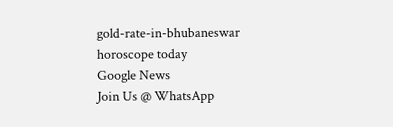gold-rate-in-bhubaneswar
horoscope today
Google News
Join Us @ WhatsApp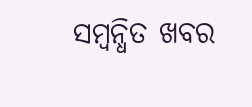ସମ୍ବନ୍ଧିତ ଖବର